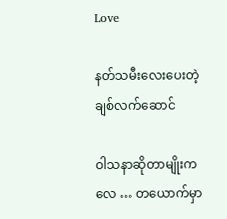Love

နတ်သမီးလေးပေးတဲ့ ချစ်လက်ဆောင်

ဝါသနာဆိုတာမျိုးကလေ … တယောက်မှာ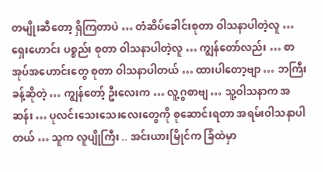တမျိုးဆီတော့ ရှိကြတာပဲ … တံဆိပ်ခေါင်းစုတာ ဝါသနာပါတဲ့လူ … ရှေးဟောင်း ပစ္စည်း စုတာ ဝါသနာပါတဲ့လူ … ကျွန်တော်လည်း … စာအုပ်အဟောင်းတွေ စုတာ ဝါသနာပါတယ် … ထားပါတော့ဗျာ … ဘကြီးခန့်ဆိုတဲ့ … ကျွန်တော့် ဦးလေးက … လူ့ဂွစာဗျ … သူ့ဝါသနာက အဆန်း … ပုလင်းသေးသေးလေးတွေကို စုဆောင်းရတာ အရမ်းဝါသနာပါတယ် … သူက လူပျိုကြီး .. အင်းယားမြိုင်က ခြံထဲမှာ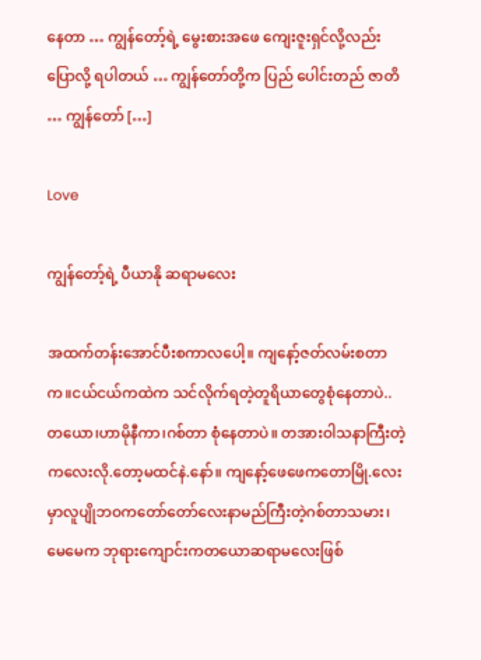နေတာ … ကျွန်တော့်ရဲ့ မွေးစားအဖေ ကျေးဇူးရှင်လို့လည်း ပြောလို့ ရပါတယ် … ကျွန်တော်တို့က ပြည် ပေါင်းတည် ဇာတိ … ကျွန်တော် […]

Love

ကျွန်တော့်ရဲ့ ပီယာနို ဆရာမလေး

အထက်တန်းအောင်ပီးစကာလပေါ့။ ကျနော့်ဇတ်လမ်းစတာက။ငယ်ငယ်ကထဲက သင်လိုက်ရတဲ့တူရိယာတွေစုံနေတာပဲ.. တယော၊ဟာမိုနီကာ၊ဂစ်တာ စုံနေတာပဲ။ တအားဝါသနာကြီးတဲ့ကလေးလို.တော့မထင်နဲ.နော်။ ကျနော့်ဖေဖေကတောမြို.လေးမှာလူပျိုဘဝကတော်တော်လေးနာမည်ကြီးတဲ့ဂစ်တာသမား၊မေမေက ဘုရားကျောင်းကတယောဆရာမလေးဖြစ်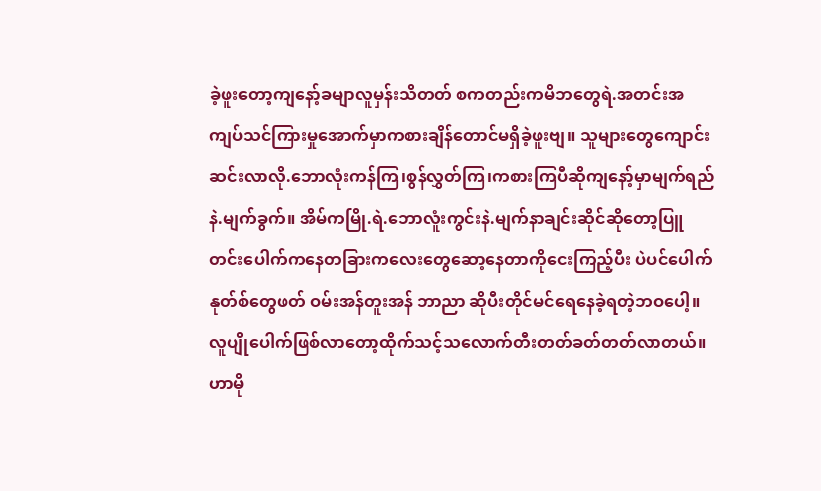ခဲ့ဖူးတော့ကျနော့်ခမျာလူမှန်းသိတတ် စကတည်းကမိဘတွေရဲ.အတင်းအကျပ်သင်ကြားမှုအောက်မှာကစားချိန်တောင်မရှိခဲ့ဖူးဗျ။ သူများတွေကျောင်းဆင်းလာလို.ဘောလုံးကန်ကြ၊စွန်လွှတ်ကြ၊ကစားကြပီဆိုကျနော့်မှာမျက်ရည် နဲ.မျက်ခွက်။ အိမ်ကမြို.ရဲ.ဘောလူံးကွင်းနဲ.မျက်နာချင်းဆိုင်ဆိုတော့ပြူတင်းပေါက်ကနေတခြားကလေးတွေဆော့နေတာကိုငေးကြည့်ပီး ပဲပင်ပေါက်နုတ်စ်တွေဖတ် ဝမ်းအန်တူးအန် ဘာညာ ဆိုပီးတိုင်မင်ရေနေခဲ့ရတဲ့ဘဝပေါ့။ လူပျိုပေါက်ဖြစ်လာတော့ထိုက်သင့်သလောက်တီးတတ်ခတ်တတ်လာတယ်။ ဟာမို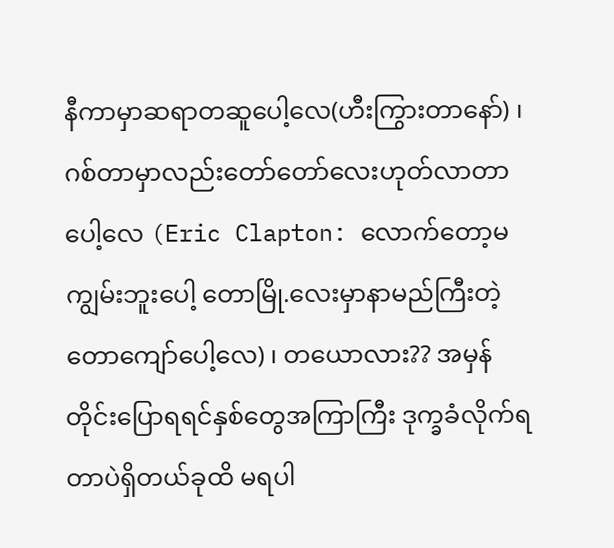နီကာမှာဆရာတဆူပေါ့လေ(ဟီးကြွားတာနော်) ၊ ဂစ်တာမှာလည်းတော်တော်လေးဟုတ်လာတာပေါ့လေ (Eric Clapton: လောက်တော့မကျွမ်းဘူးပေါ့ တောမြို.လေးမှာနာမည်ကြီးတဲ့တောကျော်ပေါ့လေ) ၊ တယောလား?? အမှန်တိုင်းပြောရရင်နှစ်တွေအကြာကြီး ဒုက္ခခံလိုက်ရတာပဲရှိတယ်ခုထိ မရပါ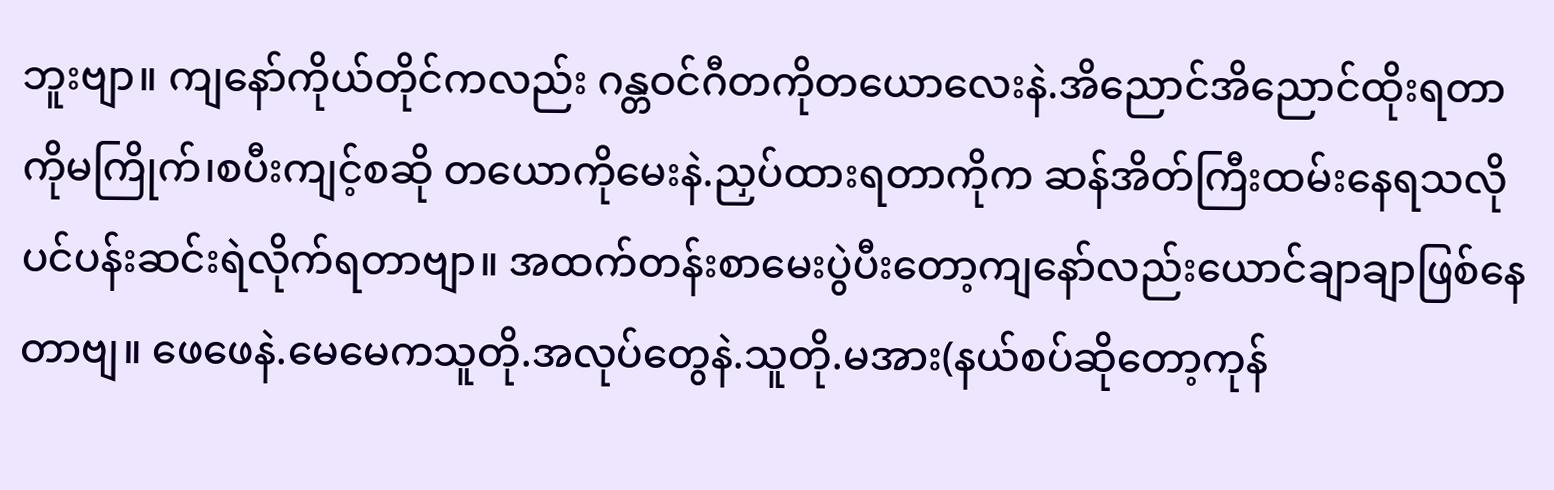ဘူးဗျာ။ ကျနော်ကိုယ်တိုင်ကလည်း ဂန္တဝင်ဂီတကိုတယောလေးနဲ.အိညောင်အိညောင်ထိုးရတာကိုမကြိုက်၊စပီးကျင့်စဆို တယောကိုမေးနဲ.ညှပ်ထားရတာကိုက ဆန်အိတ်ကြီးထမ်းနေရသလိုပင်ပန်းဆင်းရဲလိုက်ရတာဗျာ။ အထက်တန်းစာမေးပွဲပီးတော့ကျနော်လည်းယောင်ချာချာဖြစ်နေတာဗျ။ ဖေဖေနဲ.မေမေကသူတို.အလုပ်တွေနဲ.သူတို.မအား(နယ်စပ်ဆိုတော့ကုန်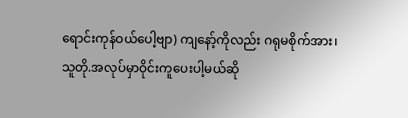ရောင်းကုန်ဝယ်ပေါ့ဗျာ) ကျနော့်ကိုလည်း ဂရုမစိုက်အား၊သူတို.အလုပ်မှာဝိုင်းကူပေးပါ့မယ်ဆို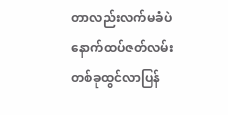တာလည်းလက်မခံပဲ နောက်ထပ်ဇတ်လမ်းတစ်ခုထွင်လာပြန်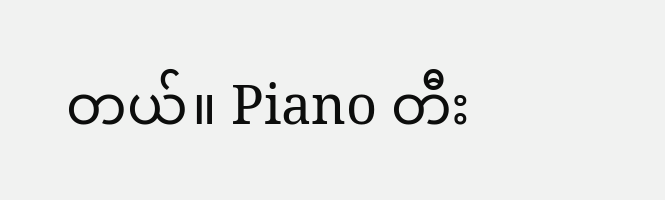တယ်။ Piano တီး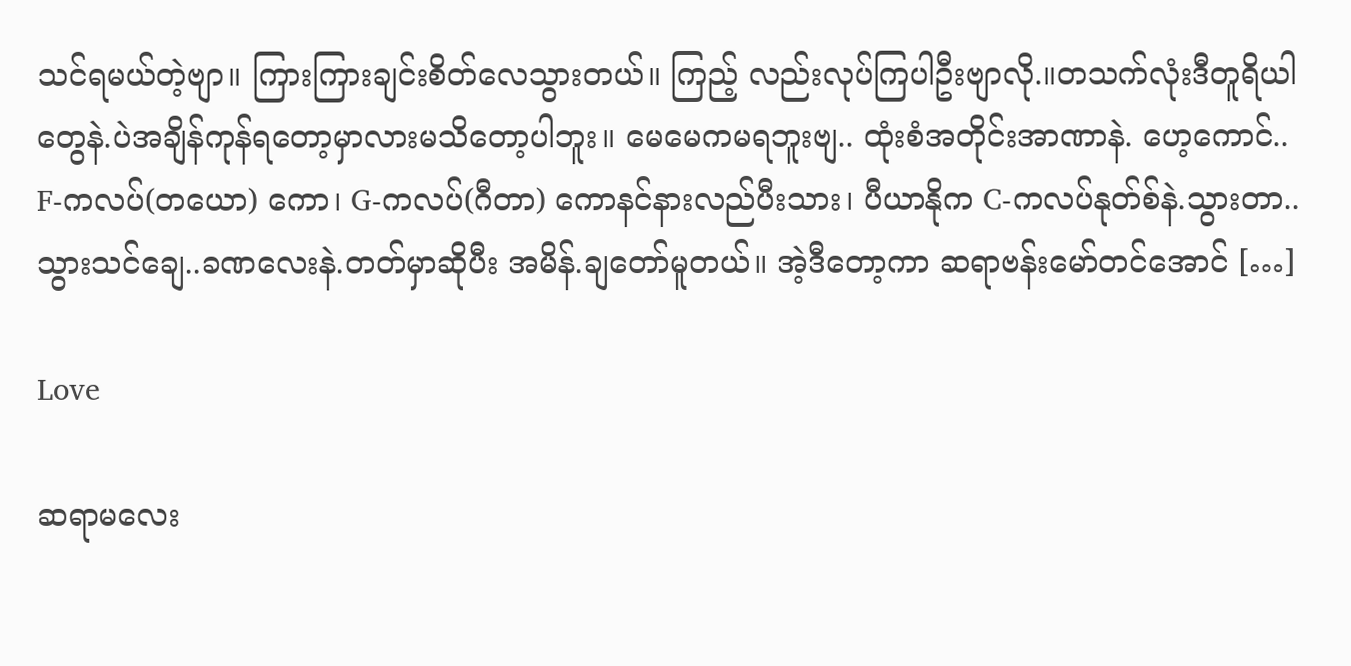သင်ရမယ်တဲ့ဗျာ။ ကြားကြားချင်းစိတ်လေသွားတယ်။ ကြည့် လည်းလုပ်ကြပါဦးဗျာလို.။တသက်လုံးဒီတူရိယါတွေနဲ.ပဲအချိန်ကုန်ရတော့မှာလားမသိတော့ပါဘူး။ မေမေကမရဘူးဗျ.. ထုံးစံအတိုင်းအာဏာနဲ. ဟေ့ကောင်.. F-ကလပ်(တယော) ကော၊ G-ကလပ်(ဂီတာ) ကောနင်နားလည်ပီးသား၊ ပီယာနိုက C-ကလပ်နုတ်စ်နဲ.သွားတာ..သွားသင်ချေ..ခဏလေးနဲ.တတ်မှာဆိုပီး အမိန်.ချတော်မူတယ်။ အဲ့ဒီတော့ကာ ဆရာဗန်းမော်တင်အောင် […]

Love

ဆရာမလေး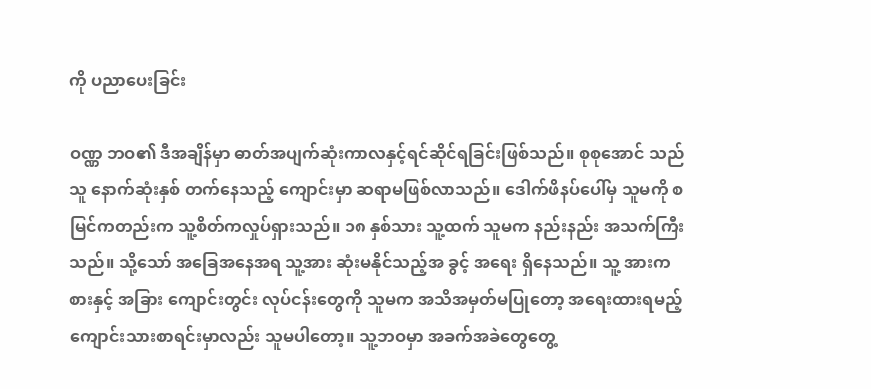ကို ပညာပေးခြင်း

ဝဏ္ဏ ဘဝ၏ ဒီအချိန်မှာ ဓာတ်အပျက်ဆုံးကာလနှင့်ရင်ဆိုင်ရခြင်းဖြစ်သည်။ စုစုအောင် သည် သူ နောက်ဆုံးနှစ် တက်နေသည့် ကျောင်းမှာ ဆရာမဖြစ်လာသည်။ ဒေါက်ဖိနပ်ပေါ်မှ သူမကို စမြင်ကတည်းက သူ့စိတ်ကလှုပ်ရှားသည်။ ၁၈ နှစ်သား သူ့ထက် သူမက နည်းနည်း အသက်ကြီးသည်။ သို့သော် အခြေအနေအရ သူ့အား ဆုံးမနိုင်သည့်အ ခွင့် အရေး ရှိနေသည်။ သူ့ အားကစားနှင့် အခြား ကျောင်းတွင်း လုပ်ငန်းတွေကို သူမက အသိအမှတ်မပြုတော့ အရေးထားရမည့်ကျောင်းသားစာရင်းမှာလည်း သူမပါတော့။ သူ့ဘဝမှာ အခက်အခဲတွေတွေ့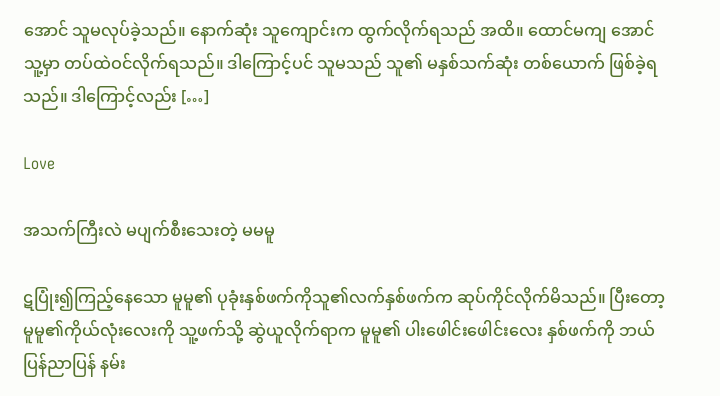အောင် သူမလုပ်ခဲ့သည်။ နောက်ဆုံး သူကျောင်းက ထွက်လိုက်ရသည် အထိ။ ထောင်မကျ အောင် သူ့မှာ တပ်ထဲဝင်လိုက်ရသည်။ ဒါကြောင့်ပင် သူမသည် သူ၏ မနှစ်သက်ဆုံး တစ်ယောက် ဖြစ်ခဲ့ရသည်။ ဒါကြောင့်လည်း […]

Love

အသက်ကြီးလဲ မပျက်စီးသေးတဲ့ မမမူ

ဋပြုံး၍ကြည့်နေသော မူမူ၏ ပုခုံးနှစ်ဖက်ကိုသူ၏လက်နှစ်ဖက်က ဆုပ်ကိုင်လိုက်မိသည်။ ပြီးတော့ မူမူ၏ကိုယ်လုံးလေးကို သူ့ဖက်သို့ ဆွဲယူလိုက်ရာက မူမူ၏ ပါးဖေါင်းဖေါင်းလေး နှစ်ဖက်ကို ဘယ်ပြန်ညာပြန် နမ်း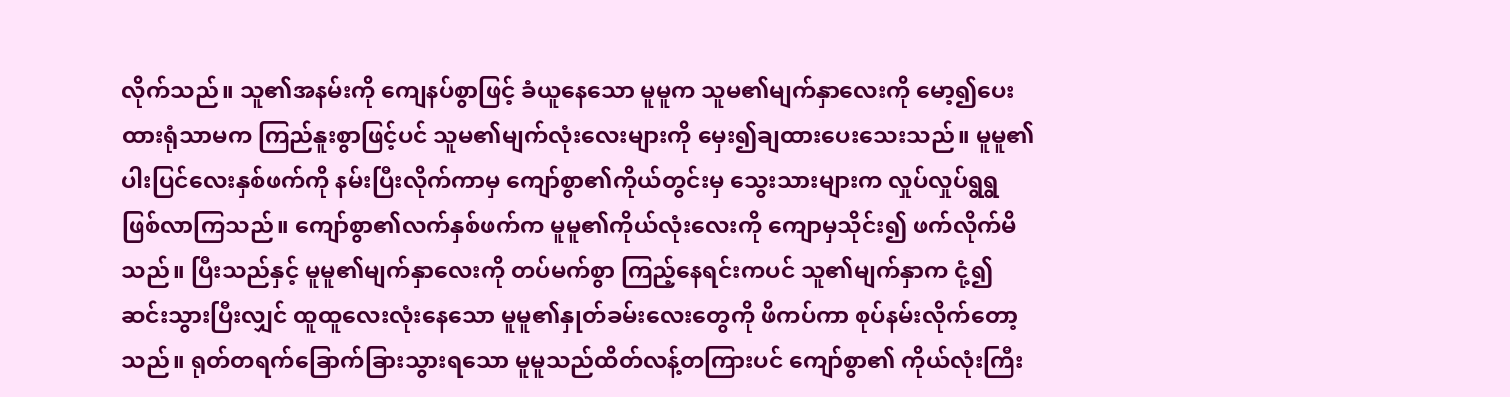လိုက်သည်။ သူ၏အနမ်းကို ကျေနပ်စွာဖြင့် ခံယူနေသော မူမူက သူမ၏မျက်နှာလေးကို မော့၍ပေးထားရုံသာမက ကြည်နူးစွာဖြင့်ပင် သူမ၏မျက်လုံးလေးများကို မှေး၍ချထားပေးသေးသည်။ မူမူ၏ပါးပြင်လေးနှစ်ဖက်ကို နမ်းပြီးလိုက်ကာမှ ကျော်စွာ၏ကိုယ်တွင်းမှ သွေးသားများက လှုပ်လှုပ်ရွရွ ဖြစ်လာကြသည်။ ကျော်စွာ၏လက်နှစ်ဖက်က မူမူ၏ကိုယ်လုံးလေးကို ကျောမှသိုင်း၍ ဖက်လိုက်မိသည်။ ပြီးသည်နှင့် မူမူ၏မျက်နှာလေးကို တပ်မက်စွာ ကြည့်နေရင်းကပင် သူ၏မျက်နှာက ငုံ့၍ ဆင်းသွားပြီးလျှင် ထူထူလေးလုံးနေသော မူမူ၏နှုတ်ခမ်းလေးတွေကို ဖိကပ်ကာ စုပ်နမ်းလိုက်တော့သည်။ ရုတ်တရက်ခြောက်ခြားသွားရသော မူမူသည်ထိတ်လန့်တကြားပင် ကျော်စွာ၏ ကိုယ်လုံးကြီး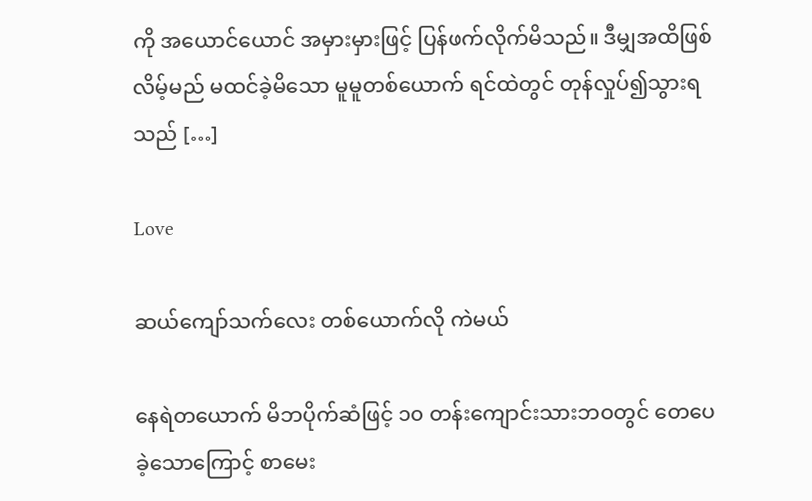ကို အယောင်ယောင် အမှားမှားဖြင့် ပြန်ဖက်လိုက်မိသည်။ ဒီမျှအထိဖြစ်လိမ့်မည် မထင်ခဲ့မိသော မူမူတစ်ယောက် ရင်ထဲတွင် တုန်လှုပ်၍သွားရသည် […]

Love

ဆယ်ကျော်သက်လေး တစ်ယောက်လို ကဲမယ်

နေရဲတယောက် မိဘပိုက်ဆံဖြင့် ၁၀ တန်းကျောင်းသားဘဝတွင် တေပေခဲ့သောကြောင့် စာမေး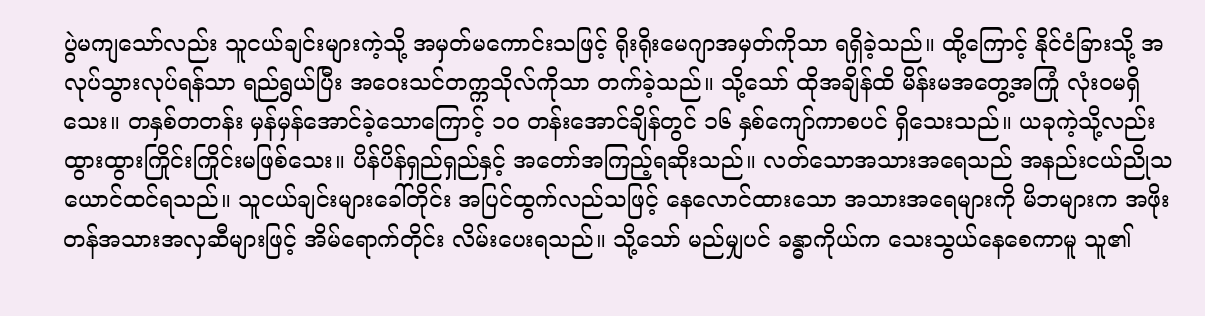ပွဲမကျသော်လည်း သူငယ်ချင်းများကဲ့သို့ အမှတ်မကောင်းသဖြင့် ရိုးရိုးမေဂျာအမှတ်ကိုသာ ရရှိခဲ့သည်။ ထို့ကြောင့် နိုင်ငံခြားသို့ အလုပ်သွားလုပ်ရန်သာ ရည်ရွယ်ပြီး အဝေးသင်တက္ကသိုလ်ကိုသာ တက်ခဲ့သည်။ သို့သော် ထိုအချိန်ထိ မိန်းမအတွေ့အကြုံ လုံးဝမရှိသေး။ တနှစ်တတန်း မှန်မှန်အောင်ခဲ့သောကြောင့် ၁၀ တန်းအောင်ချိန်တွင် ၁၆ နှစ်ကျော်ကာစပင် ရှိသေးသည်။ ယခုကဲ့သို့လည်း ထွားထွားကြိုင်းကြိုင်းမဖြစ်သေး။ ပိန်ပိန်ရှည်ရှည်နှင့် အတော်အကြည့်ရဆိုးသည်။ လတ်သောအသားအရေသည် အနည်းငယ်ညိုသယောင်ထင်ရသည်။ သူငယ်ချင်းများခေါ်တိုင်း အပြင်ထွက်လည်သဖြင့် နေလောင်ထားသော အသားအရေများကို မိဘများက အဖိုးတန်အသားအလှဆီများဖြင့် အိမ်ရောက်တိုင်း လိမ်းပေးရသည်။ သို့သော် မည်မျှပင် ခန္ဓာကိုယ်က သေးသွယ်နေစေကာမူ သူ၏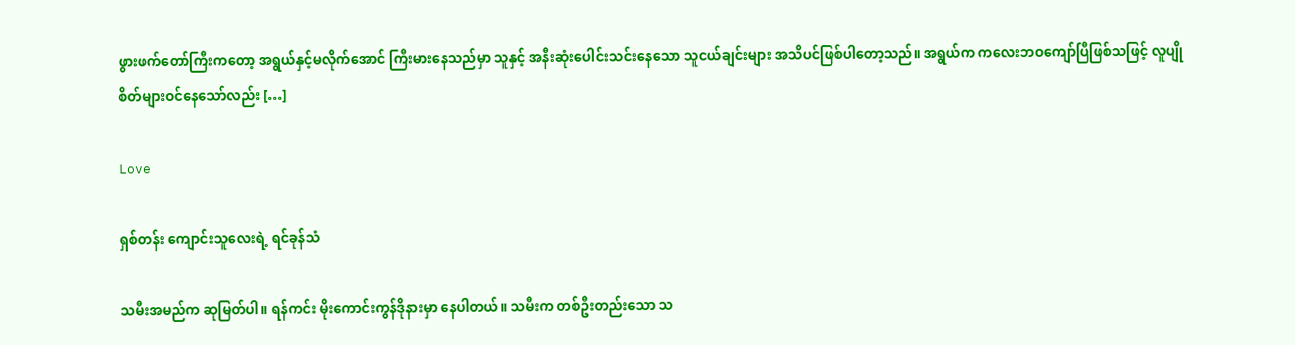ဖွားဖက်တော်ကြီးကတော့ အရွယ်နှင့်မလိုက်အောင် ကြီးမားနေသည်မှာ သူနှင့် အနီးဆုံးပေါင်းသင်းနေသော သူငယ်ချင်းများ အသိပင်ဖြစ်ပါတော့သည်။ အရွယ်က ကလေးဘဝကျော်ပြီဖြစ်သဖြင့် လူပျိုစိတ်များဝင်နေသော်လည်း […]

Love

ရှစ်တန်း ကျောင်းသူလေးရဲ့ ရင်ခုန်သံ

သမီးအမည်က ဆုမြတ်ပါ။ ရန်ကင်း မိုးကောင်းကွန်ဒိုနားမှာ နေပါတယ်။ သမီးက တစ်ဦးတည်းသော သ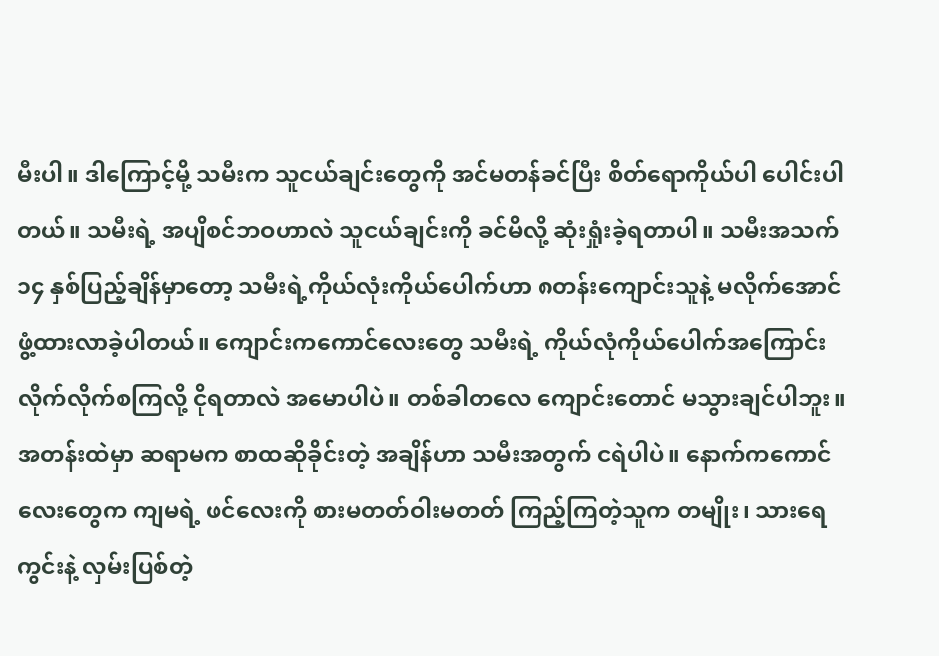မီးပါ။ ဒါကြောင့်မို့ သမီးက သူငယ်ချင်းတွေကို အင်မတန်ခင်ပြီး စိတ်ရောကိုယ်ပါ ပေါင်းပါတယ်။ သမီးရဲ့ အပျိစင်ဘဝဟာလဲ သူငယ်ချင်းကို ခင်မိလို့ ဆုံးရှုံးခဲ့ရတာပါ။ သမီးအသက် ၁၄ နှစ်ပြည့်ချိန်မှာတော့ သမီးရဲ့ကိုယ်လုံးကိုယ်ပေါက်ဟာ ၈တန်းကျောင်းသူနဲ့ မလိုက်အောင် ဖွံ့ထားလာခဲ့ပါတယ်။ ကျောင်းကကောင်လေးတွေ သမီးရဲ့ ကိုယ်လုံကိုယ်ပေါက်အကြောင်း လိုက်လိုက်စကြလို့ ငိုရတာလဲ အမောပါပဲ။ တစ်ခါတလေ ကျောင်းတောင် မသွားချင်ပါဘူး။ အတန်းထဲမှာ ဆရာမက စာထဆိုခိုင်းတဲ့ အချိန်ဟာ သမီးအတွက် ငရဲပါပဲ။ နောက်ကကောင်လေးတွေက ကျမရဲ့ ဖင်လေးကို စားမတတ်ဝါးမတတ် ကြည့်ကြတဲ့သူက တမျိုး၊ သားရေကွင်းနဲ့ လှမ်းပြစ်တဲ့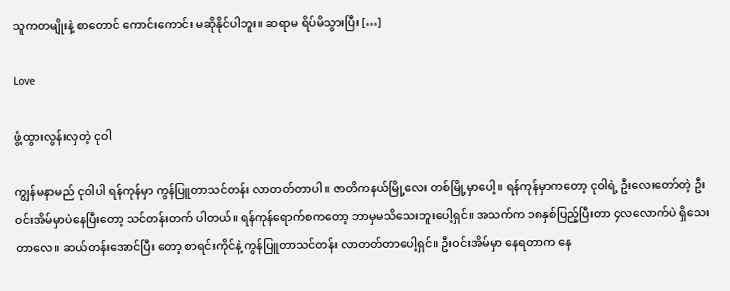သူကတမျိုးနဲ့ စာတောင် ကောင်းကောင်း မဆိုနိုင်ပါဘူး။ ဆရာမ ရိပ်မိသွားပြီး […]

Love

ဖွံ့ထွားလွန်းလှတဲ့ ငုဝါ

ကျွန်မနာမည် ငုဝါပါ ရန်ကုန်မှာ ကွန်ပြူတာသင်တန်း လာတတ်တာပါ။ ဇာတိကနယ်မြို့လေး တစ်မြို့မှာပေါ့။ ရန်ကုန်မှာကတော့ ငုဝါရဲ့ ဦးလေးတော်တဲ့ ဦးဝင်းအိမ်မှာပဲနေပြီးတော့ သင်တန်းတက် ပါတယ်။ ရန်ကုန်ရောက်စကတော့ ဘာမှမသိသေးဘူးပေါ့ရှင်။ အသက်က ၁၈နှစ်ပြည့်ပြီးတာ ၄လလောက်ပဲ ရှိသေးတာလေ။ ဆယ်တန်းအောင်ပြီး တော့ စာရင်းကိုင်နဲ့ ကွန်ပြူတာသင်တန်း လာတတ်တာပေါ့ရှင်။ ဦးဝင်းအိမ်မှာ နေရတာက နေ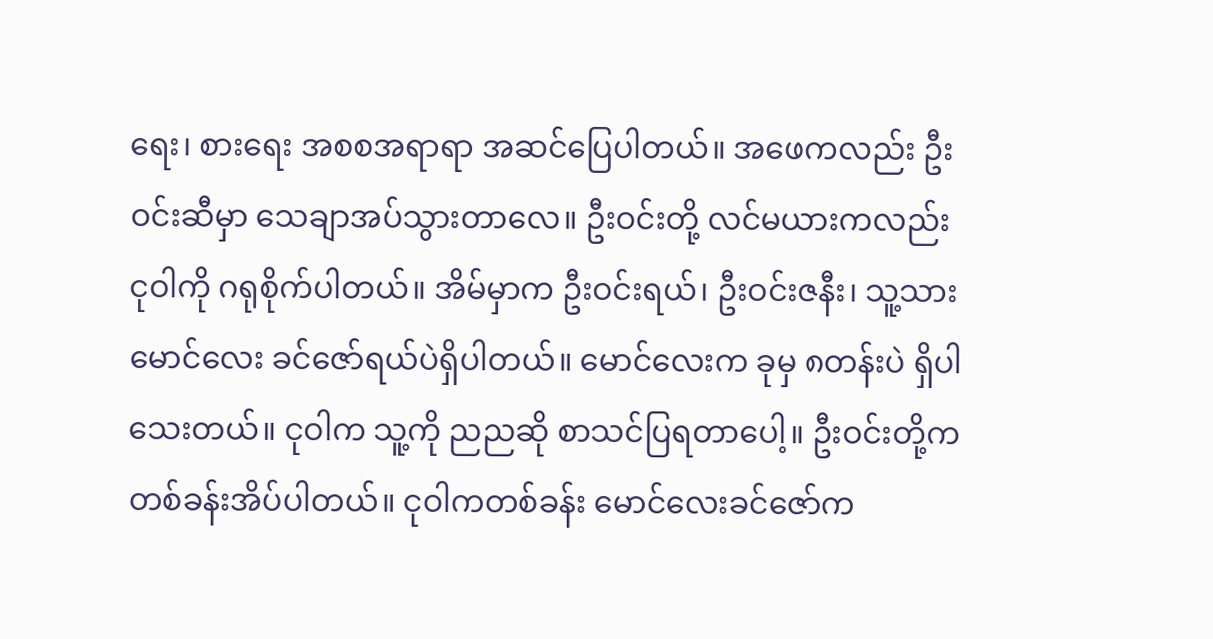ရေး၊ စားရေး အစစအရာရာ အဆင်ပြေပါတယ်။ အဖေကလည်း ဦးဝင်းဆီမှာ သေချာအပ်သွားတာလေ။ ဦးဝင်းတို့ လင်မယားကလည်း ငုဝါကို ဂရုစိုက်ပါတယ်။ အိမ်မှာက ဦးဝင်းရယ်၊ ဦးဝင်းဇနီး၊ သူ့သား မောင်လေး ခင်ဇော်ရယ်ပဲရှိပါတယ်။ မောင်လေးက ခုမှ ၈တန်းပဲ ရှိပါသေးတယ်။ ငုဝါက သူ့ကို ညညဆို စာသင်ပြရတာပေါ့။ ဦးဝင်းတို့က တစ်ခန်းအိပ်ပါတယ်။ ငုဝါကတစ်ခန်း မောင်လေးခင်ဇော်က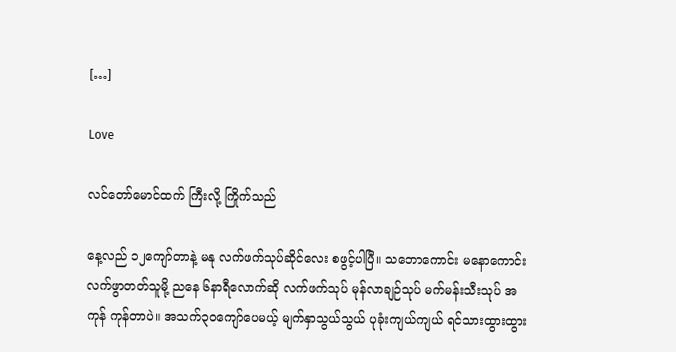[…]

Love

လင်တော်မောင်ထက် ကြီးလို့ ကြိုက်သည်

နေ့လည် ၁၂ကျော်တာနဲ့ မနု လက်ဖက်သုပ်ဆိုင်လေး စဖွင့်ပါပြီ။ သဘောကောင်း မနောကောင်း လက်ဖွာတတ်သူမို့ ညနေ ၆နာရီလောက်ဆို လက်ဖက်သုပ် မုန်လာချဉ်သုပ် မက်မန်းသီးသုပ် အကုန် ကုန်တာပဲ။ အသက်၃ဝကျော်ပေမယ့် မျက်နှာသွယ်သွယ် ပုခုံးကျယ်ကျယ် ရင်သားထွားထွား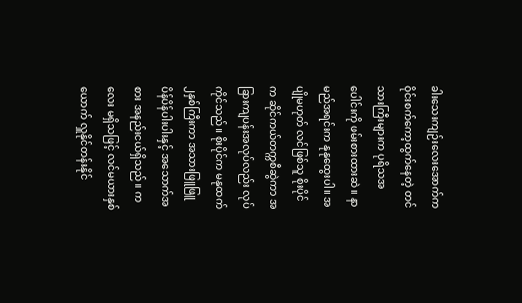ခါးသေးကျဉ်းလေးအောက်က ဝိုင်းစက်ကော့ထွက်နေတဲ့ တင်သားကြီးများက ပုရိသအပေါင်းကို ဖမ်းစားထားဆဲ။ နာမည်အရင်းက နုနုထွေးပါ။ အပျိုမဟုတ် လင်ဖြစ်သူ စိုးပိုင်က ဆိုင်ကယ်တက္ကစီဆွဲကာ အခြားကျပန်းအလုပ်လည်း လုပ်ကိုင်သည်။ စိုးပိုင်က မနုထက် ၂နှစ်ကြီးကာ အသားဖြူဖြူ ပိန်ပိန်ပါးပါးနှင့် အသောက်အစား အနည်းငယ်ရှိသည်။ ကလေး မရှိသဖြင့် လင်မယားနှစ်ယောက် လှူနိုင်တန်းနိုင်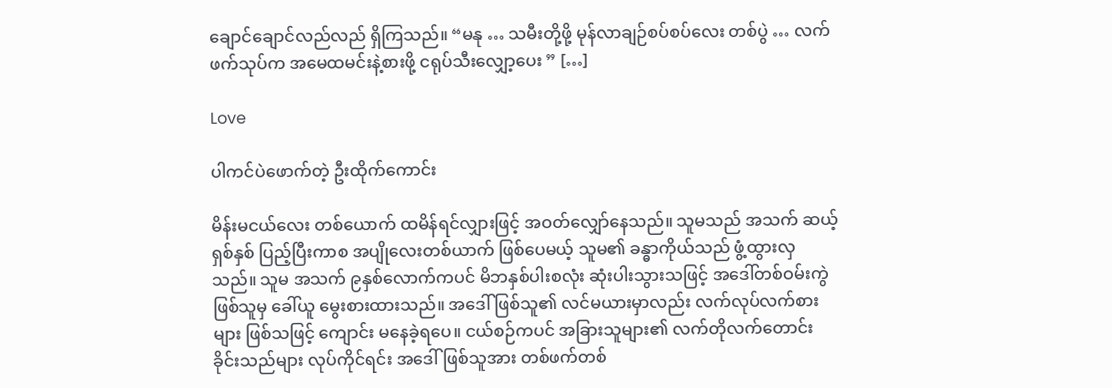ချောင်ချောင်လည်လည် ရှိကြသည်။ “မနု … သမီးတို့ဖို့ မုန်လာချဉ်စပ်စပ်လေး တစ်ပွဲ … လက်ဖက်သုပ်က အမေထမင်းနဲ့စားဖို့ ငရုပ်သီးလျှော့ပေး ” […]

Love

ပါကင်ပဲ‌ဖောက်တဲ့ ဦးထိုက်ကောင်း

မိန်းမငယ်လေး တစ်ယောက် ထမိန်ရင်လျှားဖြင့် အဝတ်လျှော်နေသည်။ သူမသည် အသက် ဆယ့်ရှစ်နှစ် ပြည့်ပြီးကာစ အပျိုလေးတစ်ယာက် ဖြစ်ပေမယ့် သူမ၏ ခန္ဓာကိုယ်သည် ဖွံ့ထွားလှသည်။ သူမ အသက် ၉နှစ်‌လောက်ကပင် မိဘနှစ်ပါးစလုံး ဆုံးပါးသွားသဖြင့် အဒေါ်တစ်ဝမ်းကွဲ ဖြစ်သူမှ ခေါ်ယူ မွေးစားထားသည်။ အဒေါ် ဖြစ်သူ၏ လင်မယားမှာလည်း လက်လုပ်လက်စားများ ဖြစ်သဖြင့် ကျောင်း မနေခဲ့ရပေ။ ငယ်စဉ်ကပင် အခြားသူများ၏ လက်တိုလက်တောင်း ခိုင်းသည်များ လုပ်ကိုင်ရင်း အဒေါ်ဖြစ်သူအား တစ်ဖက်တစ်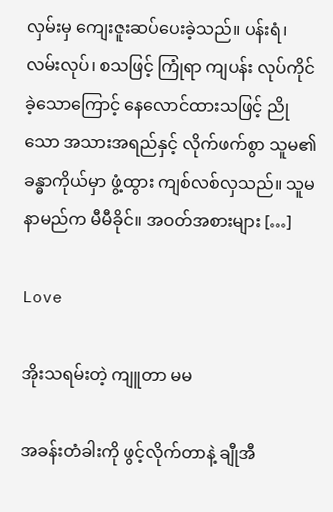လှမ်းမှ ကျေးဇူးဆပ်ပေးခဲ့သည်။ ပန်းရံ၊ လမ်းလုပ်၊ စသဖြင့် ကြုံရာ ကျပန်း လုပ်ကိုင်ခဲ့သောကြောင့် နေလောင်ထားသဖြင့် ညိုသော အသားအရည်နှင့် လိုက်ဖက်စွာ သူမ၏ ခန္ဓာကိုယ်မှာ ဖွံ့ထွား ကျစ်လစ်လှသည်။ သူမ နာမည်က မီမီခိုင်။ အဝတ်အစားများ […]

Love

အိုးသရမ်းတဲ့ ကျူတာ မမ

အခန်းတံခါးကို ဖွင့်လိုက်တာနဲ့ ချီုအီ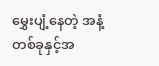မွှေးပျံ့နေတဲ့ အနံ့တစ်ခုနှင့်အ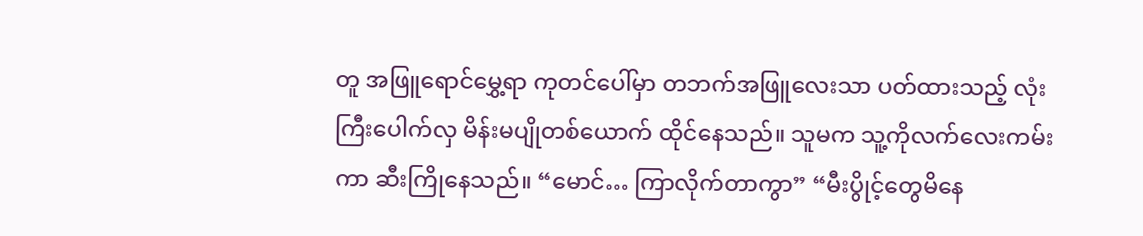တူ အဖြူရောင်မွှေ့ရာ ကုတင်ပေါ်မှာ တဘက်အဖြူလေးသာ ပတ်ထားသည့် လုံးကြီးပေါက်လှ မိန်းမပျိုတစ်ယောက် ထိုင်နေသည်။ သူမက သူ့ကိုလက်လေးကမ်းကာ ဆီးကြိုနေသည်။ “မောင်… ကြာလိုက်တာကွာ” “မီးပွိုင့်တွေမိနေ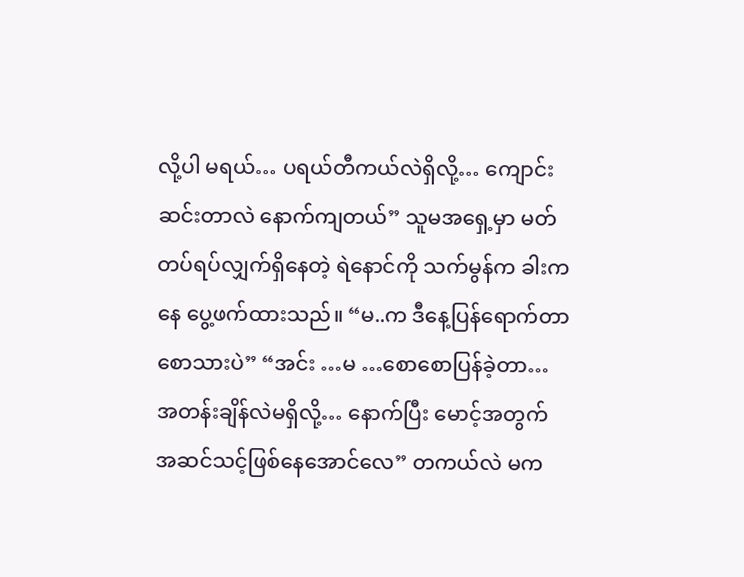လို့ပါ မရယ်… ပရယ်တီကယ်လဲရှိလို့… ကျောင်းဆင်းတာလဲ နောက်ကျတယ်” သူမအရှေ့မှာ မတ်တပ်ရပ်လျှက်ရှိနေတဲ့ ရဲနောင်ကို သက်မွန်က ခါးကနေ ပွေ့ဖက်ထားသည်။ “မ..က ဒီနေ့ပြန်ရောက်တာ စောသားပဲ” “အင်း …မ …စောစောပြန်ခဲ့တာ… အတန်းချိန်လဲမရှိလို့… နောက်ပြီး မောင့်အတွက် အဆင်သင့်ဖြစ်နေအောင်လေ” တကယ်လဲ မက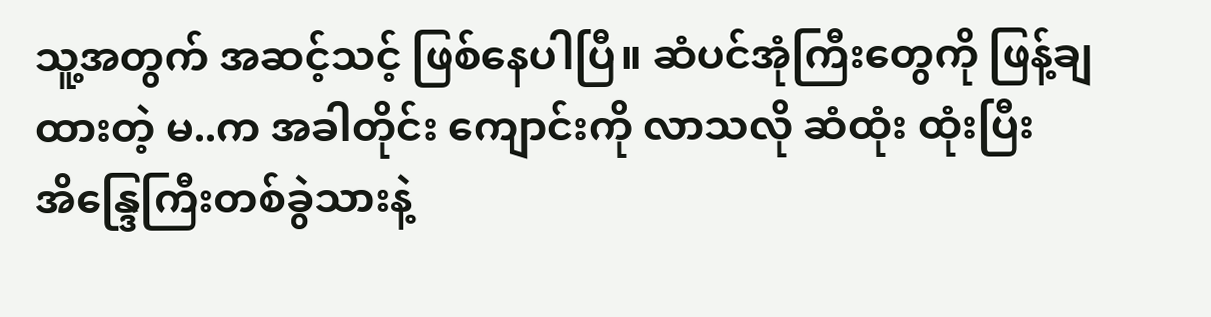သူ့အတွက် အဆင့်သင့် ဖြစ်နေပါပြီ။ ဆံပင်အုံကြီးတွေကို ဖြန့်ချထားတဲ့ မ..က အခါတိုင်း ကျောင်းကို လာသလို ဆံထုံး ထုံးပြီး အိန္ဒြေကြီးတစ်ခွဲသားနဲ့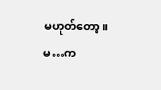မဟုတ်တော့။ မ…က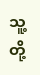သူ့တို့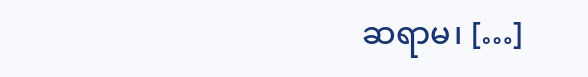ဆရာမ၊ […]